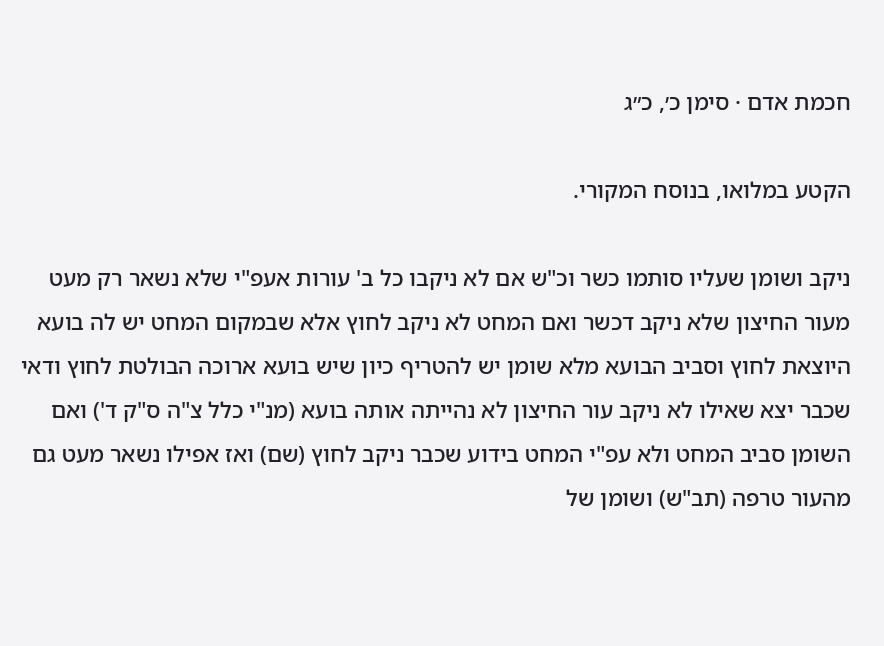חכמת אדם · סימן כ׳, כ״ג

הקטע במלואו, בנוסח המקורי.

ניקב ושומן שעליו סותמו כשר וכ"ש אם לא ניקבו כל ב' עורות אעפ"י שלא נשאר רק מעט מעור החיצון שלא ניקב דכשר ואם המחט לא ניקב לחוץ אלא שבמקום המחט יש לה בועא היוצאת לחוץ וסביב הבועא מלא שומן יש להטריף כיון שיש בועא ארוכה הבולטת לחוץ ודאי שכבר יצא שאילו לא ניקב עור החיצון לא נהייתה אותה בועא (מנ"י כלל צ"ה ס"ק ד') ואם השומן סביב המחט ולא עפ"י המחט בידוע שכבר ניקב לחוץ (שם) ואז אפילו נשאר מעט גם מהעור טרפה (תב"ש) ושומן של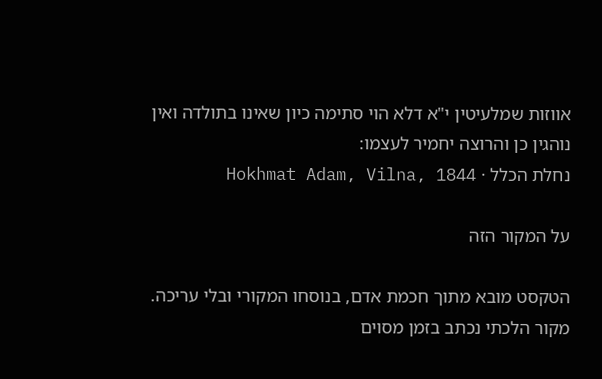אווזות שמלעיטין י"א דלא הוי סתימה כיון שאינו בתולדה ואין נוהגין כן והרוצה יחמיר לעצמו:
נחלת הכלל · Hokhmat Adam, Vilna, 1844

על המקור הזה

הטקסט מובא מתוך חכמת אדם, בנוסחו המקורי ובלי עריכה. מקור הלכתי נכתב בזמן מסוים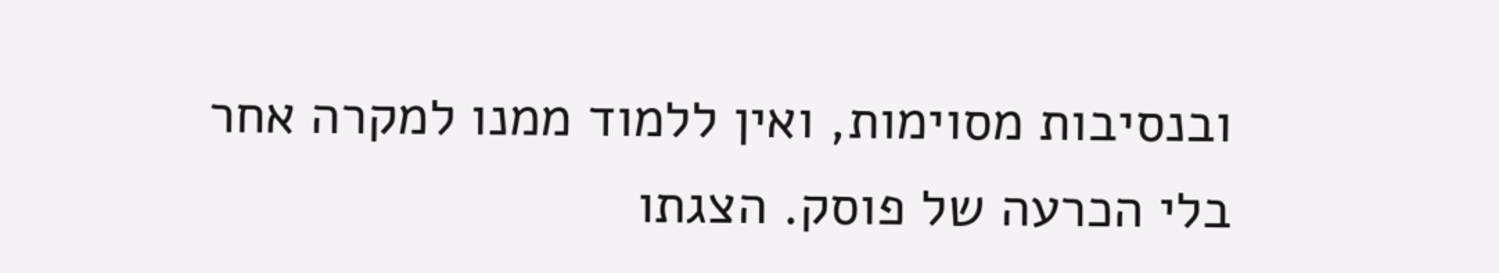ובנסיבות מסוימות, ואין ללמוד ממנו למקרה אחר בלי הכרעה של פוסק. הצגתו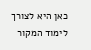כאן היא לצורך לימוד המקור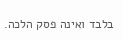בלבד ואינה פסק הלכה.